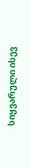სიყვარული ისევ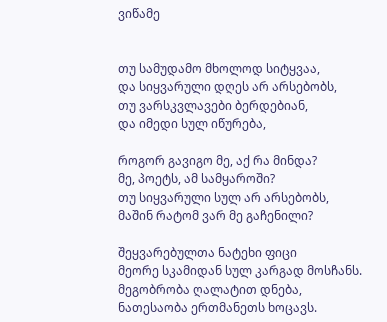ვიწამე


თუ სამუდამო მხოლოდ სიტყვაა,
და სიყვარული დღეს არ არსებობს,
თუ ვარსკვლავები ბერდებიან,
და იმედი სულ იწურება,

როგორ გავიგო მე, აქ რა მინდა?
მე, პოეტს, ამ სამყაროში?
თუ სიყვარული სულ არ არსებობს,
მაშინ რატომ ვარ მე გაჩენილი?

შეყვარებულთა ნატეხი ფიცი
მეორე სკამიდან სულ კარგად მოსჩანს.
მეგობრობა ღალატით დნება,
ნათესაობა ერთმანეთს ხოცავს.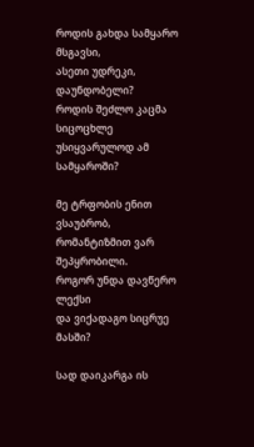როდის გახდა სამყარო მსგავსი,
ასეთი უდრეკი, დაუნდობელი?
როდის შეძლო კაცმა სიცოცხლე
უსიყვარულოდ ამ სამყაროში?

მე ტრფობის ენით ვსაუბრობ,
რომანტიზმით ვარ შეპყრობილი.
როგორ უნდა დავწერო ლექსი
და ვიქადაგო სიცრუე მასში?

სად დაიკარგა ის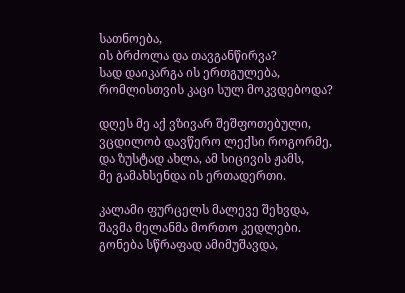სათნოება,
ის ბრძოლა და თავგანწირვა?
სად დაიკარგა ის ერთგულება,
რომლისთვის კაცი სულ მოკვდებოდა?

დღეს მე აქ ვზივარ შეშფოთებული,
ვცდილობ დავწერო ლექსი როგორმე,
და ზუსტად ახლა, ამ სიცივის ჟამს,
მე გამახსენდა ის ერთადერთი.

კალამი ფურცელს მალევე შეხვდა,
შავმა მელანმა მორთო კედლები.
გონება სწრაფად ამიმუშავდა,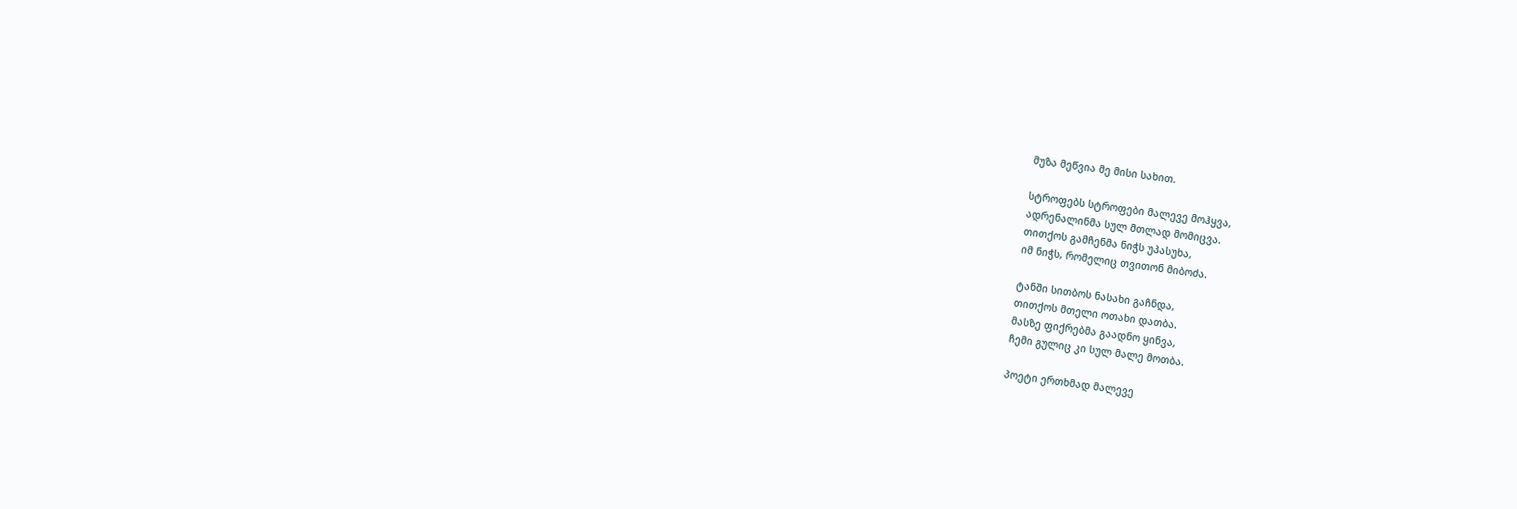მუზა მეწვია მე მისი სახით.

სტროფებს სტროფები მალევე მოჰყვა,
ადრენალინმა სულ მთლად მომიცვა.
თითქოს გამჩენმა ნიჭს უპასუხა,
იმ ნიჭს, რომელიც თვითონ მიბოძა.

ტანში სითბოს ნასახი გაჩნდა,
თითქოს მთელი ოთახი დათბა.
მასზე ფიქრებმა გაადნო ყინვა,
ჩემი გულიც კი სულ მალე მოთბა.

პოეტი ერთხმად მალევე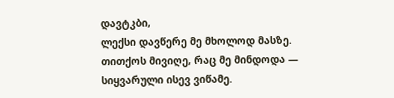დავტკბი,
ლექსი დავწერე მე მხოლოდ მასზე.
თითქოს მივიღე, რაც მე მინდოდა —
სიყვარული ისევ ვიწამე.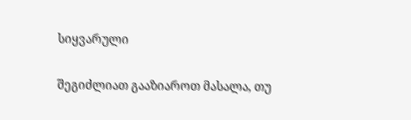სიყვარული

შეგიძლიათ გააზიაროთ მასალა, თუ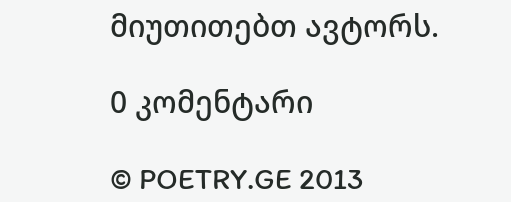მიუთითებთ ავტორს.

0 კომენტარი

© POETRY.GE 2013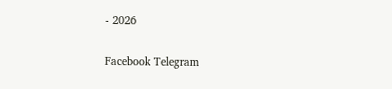- 2026

Facebook Telegram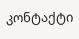კონტაქტი